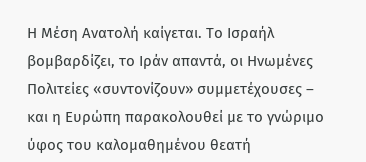Η Μέση Ανατολή καίγεται. Το Ισραήλ βομβαρδίζει, το Ιράν απαντά, οι Ηνωμένες Πολιτείες «συντονίζουν» συμμετέχουσες – και η Ευρώπη παρακολουθεί με το γνώριμο ύφος του καλομαθημένου θεατή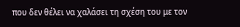που δεν θέλει να χαλάσει τη σχέση του με τον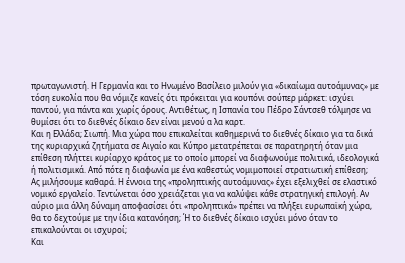πρωταγωνιστή. Η Γερμανία και το Ηνωμένο Βασίλειο μιλούν για «δικαίωμα αυτοάμυνας» με τόση ευκολία που θα νόμιζε κανείς ότι πρόκειται για κουπόνι σούπερ μάρκετ: ισχύει παντού, για πάντα και χωρίς όρους. Αντιθέτως, η Ισπανία του Πέδρο Σάντσεθ τόλμησε να θυμίσει ότι το διεθνές δίκαιο δεν είναι μενού α λα καρτ.
Και η Ελλάδα; Σιωπή. Μια χώρα που επικαλείται καθημερινά το διεθνές δίκαιο για τα δικά της κυριαρχικά ζητήματα σε Αιγαίο και Κύπρο μετατρέπεται σε παρατηρητή όταν μια επίθεση πλήττει κυρίαρχο κράτος με το οποίο μπορεί να διαφωνούμε πολιτικά, ιδεολογικά ή πολιτισμικά. Από πότε η διαφωνία με ένα καθεστώς νομιμοποιεί στρατιωτική επίθεση;
Ας μιλήσουμε καθαρά. Η έννοια της «προληπτικής αυτοάμυνας» έχει εξελιχθεί σε ελαστικό νομικό εργαλείο. Τεντώνεται όσο χρειάζεται για να καλύψει κάθε στρατηγική επιλογή. Αν αύριο μια άλλη δύναμη αποφασίσει ότι «προληπτικά» πρέπει να πλήξει ευρωπαϊκή χώρα, θα το δεχτούμε με την ίδια κατανόηση; Ή το διεθνές δίκαιο ισχύει μόνο όταν το επικαλούνται οι ισχυροί;
Και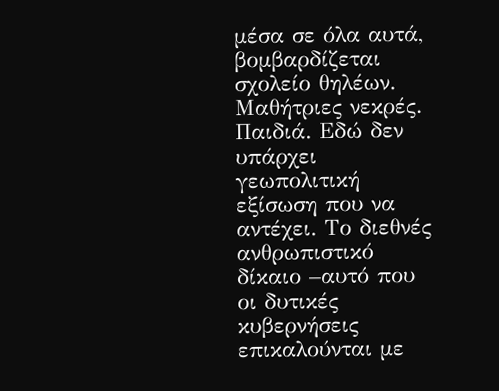μέσα σε όλα αυτά, βομβαρδίζεται σχολείο θηλέων. Μαθήτριες νεκρές. Παιδιά. Εδώ δεν υπάρχει γεωπολιτική εξίσωση που να αντέχει. Το διεθνές ανθρωπιστικό δίκαιο –αυτό που οι δυτικές κυβερνήσεις επικαλούνται με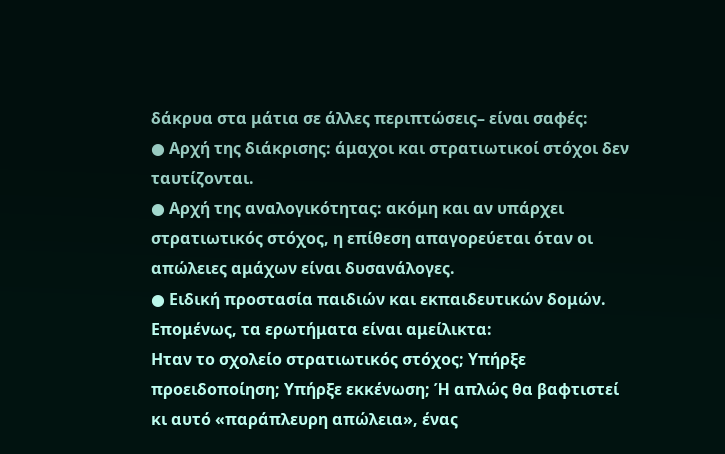δάκρυα στα μάτια σε άλλες περιπτώσεις– είναι σαφές:
● Αρχή της διάκρισης: άμαχοι και στρατιωτικοί στόχοι δεν ταυτίζονται.
● Αρχή της αναλογικότητας: ακόμη και αν υπάρχει στρατιωτικός στόχος, η επίθεση απαγορεύεται όταν οι απώλειες αμάχων είναι δυσανάλογες.
● Ειδική προστασία παιδιών και εκπαιδευτικών δομών.
Επομένως, τα ερωτήματα είναι αμείλικτα:
Ηταν το σχολείο στρατιωτικός στόχος; Υπήρξε προειδοποίηση; Υπήρξε εκκένωση; Ή απλώς θα βαφτιστεί κι αυτό «παράπλευρη απώλεια», ένας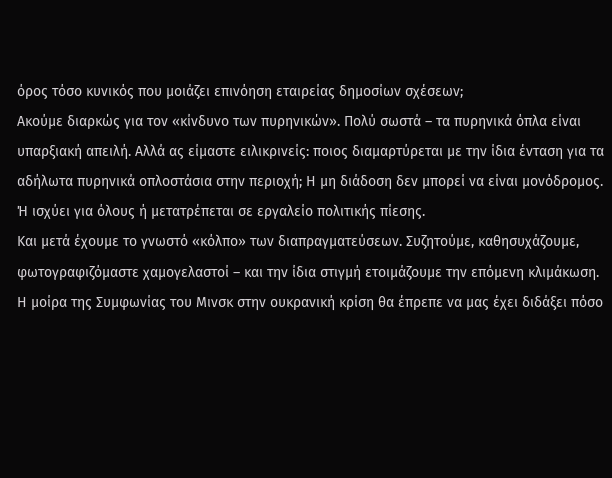όρος τόσο κυνικός που μοιάζει επινόηση εταιρείας δημοσίων σχέσεων;
Ακούμε διαρκώς για τον «κίνδυνο των πυρηνικών». Πολύ σωστά – τα πυρηνικά όπλα είναι υπαρξιακή απειλή. Αλλά ας είμαστε ειλικρινείς: ποιος διαμαρτύρεται με την ίδια ένταση για τα αδήλωτα πυρηνικά οπλοστάσια στην περιοχή; Η μη διάδοση δεν μπορεί να είναι μονόδρομος. Ή ισχύει για όλους ή μετατρέπεται σε εργαλείο πολιτικής πίεσης.
Και μετά έχουμε το γνωστό «κόλπο» των διαπραγματεύσεων. Συζητούμε, καθησυχάζουμε, φωτογραφιζόμαστε χαμογελαστοί – και την ίδια στιγμή ετοιμάζουμε την επόμενη κλιμάκωση. Η μοίρα της Συμφωνίας του Μινσκ στην ουκρανική κρίση θα έπρεπε να μας έχει διδάξει πόσο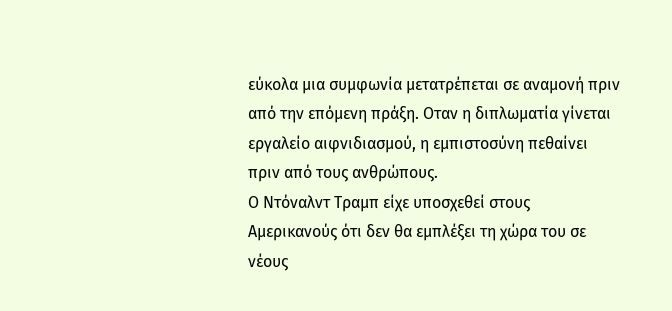εύκολα μια συμφωνία μετατρέπεται σε αναμονή πριν από την επόμενη πράξη. Οταν η διπλωματία γίνεται εργαλείο αιφνιδιασμού, η εμπιστοσύνη πεθαίνει πριν από τους ανθρώπους.
Ο Ντόναλντ Τραμπ είχε υποσχεθεί στους Αμερικανούς ότι δεν θα εμπλέξει τη χώρα του σε νέους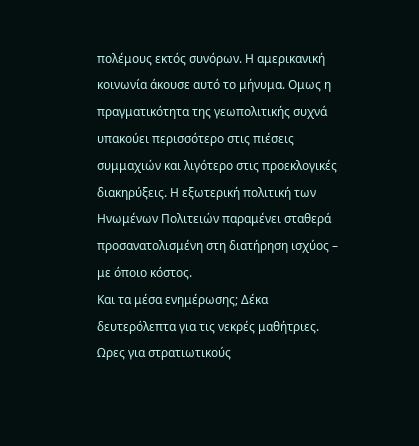πολέμους εκτός συνόρων. Η αμερικανική κοινωνία άκουσε αυτό το μήνυμα. Ομως η πραγματικότητα της γεωπολιτικής συχνά υπακούει περισσότερο στις πιέσεις συμμαχιών και λιγότερο στις προεκλογικές διακηρύξεις. Η εξωτερική πολιτική των Ηνωμένων Πολιτειών παραμένει σταθερά προσανατολισμένη στη διατήρηση ισχύος – με όποιο κόστος.
Και τα μέσα ενημέρωσης; Δέκα δευτερόλεπτα για τις νεκρές μαθήτριες. Ωρες για στρατιωτικούς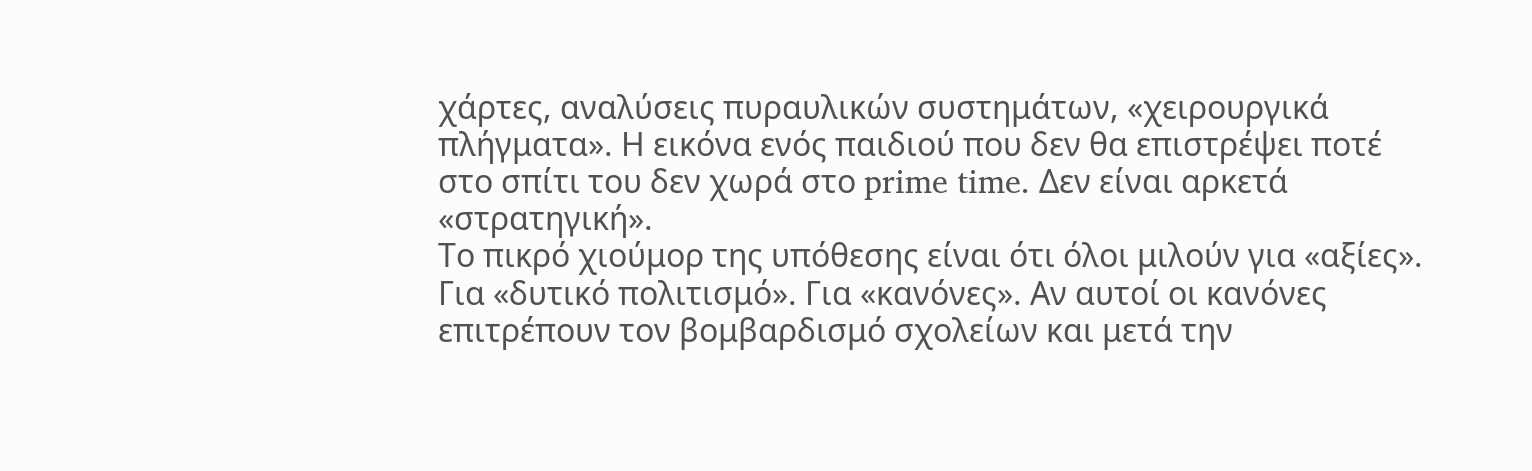χάρτες, αναλύσεις πυραυλικών συστημάτων, «χειρουργικά πλήγματα». Η εικόνα ενός παιδιού που δεν θα επιστρέψει ποτέ στο σπίτι του δεν χωρά στο prime time. Δεν είναι αρκετά «στρατηγική».
Το πικρό χιούμορ της υπόθεσης είναι ότι όλοι μιλούν για «αξίες». Για «δυτικό πολιτισμό». Για «κανόνες». Αν αυτοί οι κανόνες επιτρέπουν τον βομβαρδισμό σχολείων και μετά την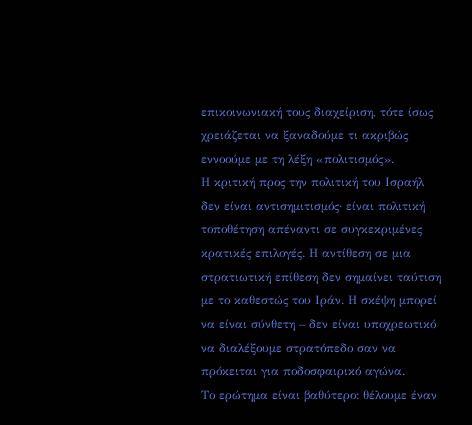επικοινωνιακή τους διαχείριση, τότε ίσως χρειάζεται να ξαναδούμε τι ακριβώς εννοούμε με τη λέξη «πολιτισμός».
Η κριτική προς την πολιτική του Ισραήλ δεν είναι αντισημιτισμός· είναι πολιτική τοποθέτηση απέναντι σε συγκεκριμένες κρατικές επιλογές. Η αντίθεση σε μια στρατιωτική επίθεση δεν σημαίνει ταύτιση με το καθεστώς του Ιράν. Η σκέψη μπορεί να είναι σύνθετη – δεν είναι υποχρεωτικό να διαλέξουμε στρατόπεδο σαν να πρόκειται για ποδοσφαιρικό αγώνα.
Το ερώτημα είναι βαθύτερο: θέλουμε έναν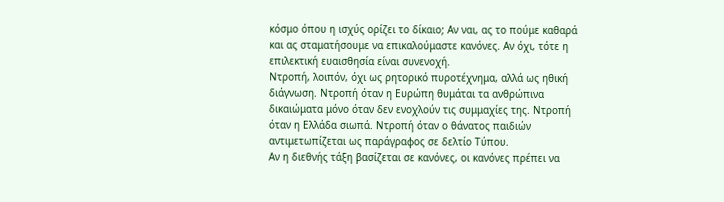κόσμο όπου η ισχύς ορίζει το δίκαιο; Αν ναι, ας το πούμε καθαρά και ας σταματήσουμε να επικαλούμαστε κανόνες. Αν όχι, τότε η επιλεκτική ευαισθησία είναι συνενοχή.
Ντροπή, λοιπόν, όχι ως ρητορικό πυροτέχνημα, αλλά ως ηθική διάγνωση. Ντροπή όταν η Ευρώπη θυμάται τα ανθρώπινα δικαιώματα μόνο όταν δεν ενοχλούν τις συμμαχίες της. Ντροπή όταν η Ελλάδα σιωπά. Ντροπή όταν ο θάνατος παιδιών αντιμετωπίζεται ως παράγραφος σε δελτίο Τύπου.
Αν η διεθνής τάξη βασίζεται σε κανόνες, οι κανόνες πρέπει να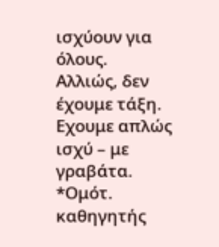ισχύουν για όλους. Αλλιώς, δεν έχουμε τάξη. Εχουμε απλώς ισχύ – με γραβάτα.
*Ομότ. καθηγητής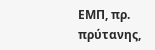ΕΜΠ, πρ. πρύτανης,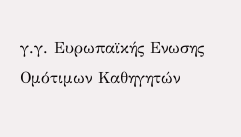γ.γ. Ευρωπαϊκής Ενωσης Ομότιμων Καθηγητών